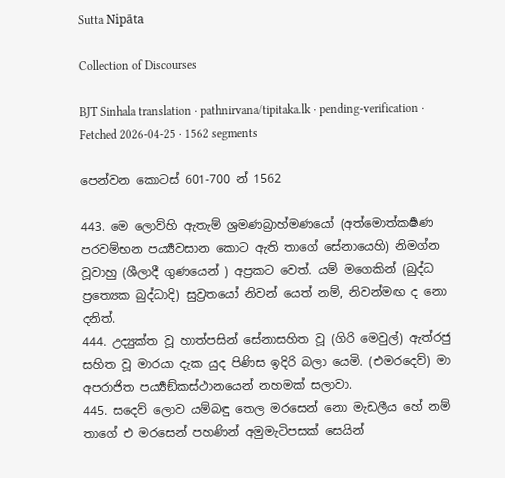Sutta Nipāta

Collection of Discourses

BJT Sinhala translation · pathnirvana/tipitaka.lk · pending-verification · Fetched 2026-04-25 · 1562 segments

පෙන්වන කොටස් 601-700 න් 1562

443. මෙ ලොව්හි ඇතැම් ශ්‍රමණබ්‍රාහ්මණයෝ (අත්මොත්කර්‍ෂණ පරවම්භන පර්‍ය්‍යවසාන කොට ඇති තාගේ සේනායෙහි) නිමග්න වූවාහු (ශීලාදී ගුණයෙන් ) අප්‍රකට වෙත්. යම් මගෙකින් (බුද්ධ ප්‍රත්‍යෙක බුද්ධාදි) සුව්‍රතයෝ නිවන් යෙත් නම්, නිවන්මඟ ද නො දනිත්.
444. උද්‍යුක්ත වූ හාත්පසින් සේනාසහිත වූ (ගිරි මෙවුල්) ඇත්රජු සහිත වූ මාරයා දැක යුද පිණිස ඉදිරි බලා යෙමි. (එමරදෙව්) මා අපරාජිත පර්‍ය්‍යඞ්කස්ථානයෙන් නහමක් සලාවා.
445. සදෙව් ලොව යම්බඳු තෙල මරසෙන් නො මැඩලීය හේ නම් තාගේ එ මරසෙන් පහණින් අමුමැටිපසක් සෙයින්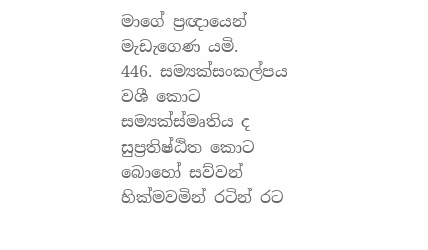මාගේ ප්‍රඥායෙන් මැඩැගෙණ යමි.
446. සම්‍යක්සංකල්පය වශී කොට සම්‍යක්ස්මෘතිය ද සුප්‍රතිෂ්ඨිත කොට බොහෝ සව්වන් හික්මවමින් රටින් රට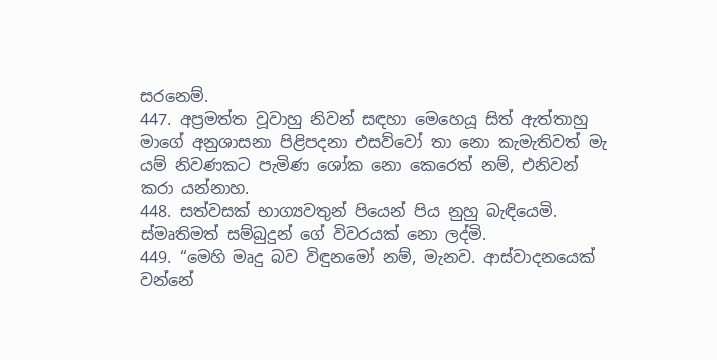සරනෙම්.
447. අප්‍රමත්ත වූවාහු නිවන් සඳහා මෙහෙයූ සිත් ඇත්තාහු මාගේ අනුශාසනා පිළිපදනා එසව්වෝ තා නො කැමැතිවත් මැ යම් නිවණකට පැමිණ ශෝක නො කෙරෙත් නම්, එනිවන් කරා යන්නාහ.
448. සත්වසක් භාග්‍යවතුන් පියෙන් පිය නුහු බැඳියෙමි. ස්මෘතිමත් සම්බුදුන් ගේ විවරයක් නො ලද්මි.
449. “මෙහි මෘදු බව විඳුනමෝ නම්, මැනව. ආස්වාදනයෙක් වන්නේ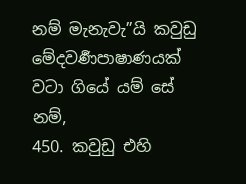නම් මැනැවැ”යි කවුඩු මේදවර්‍ණපාෂාණයක් වටා ගියේ යම් සේ නම්,
450. කවුඩු එහි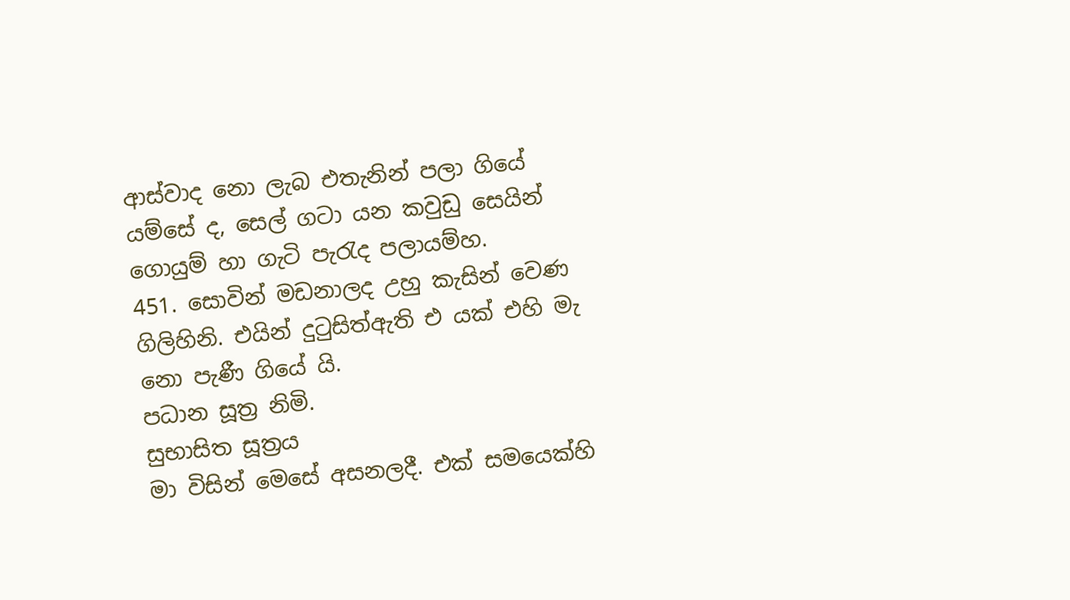ආස්වාද නො ලැබ එතැනින් පලා ගියේ යම්සේ ද, සෙල් ගටා යන කවුඩු සෙයින් ගොයුම් හා ගැටි පැරැද පලායම්හ.
451. සොවින් මඩනාලද උහු කැසින් වෙණ ගිලිහිනි. එයින් දුටුසිත්ඇති එ යක් එහි මැ නො පැණී ගියේ යි.
පධාන සූත්‍ර නිමි.
සුභාසිත සූත්‍රය
මා විසින් මෙසේ අසනලදී. එක් සමයෙක්හි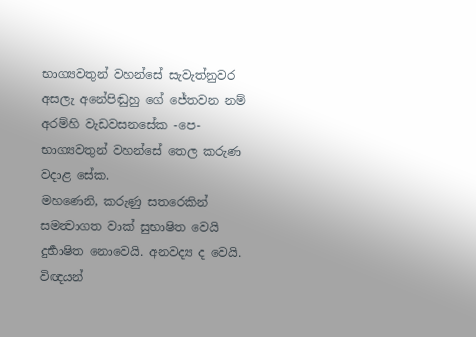භාග්‍යවතුන් වහන්සේ සැවැත්නුවර අසලැ අනේපිඬුහු ගේ ජේතවන නම් අරම්හි වැඩවසනසේක -පෙ- භාග්‍යවතුන් වහන්සේ තෙල කරුණ වදාළ සේක.
මහණෙනි, කරුණු සතරෙකින් සමන්‍වාගත වාක් සුභාෂිත වෙයි දුර්‍භාෂිත නොවෙයි. අනවද්‍ය ද වෙයි. විඥයන්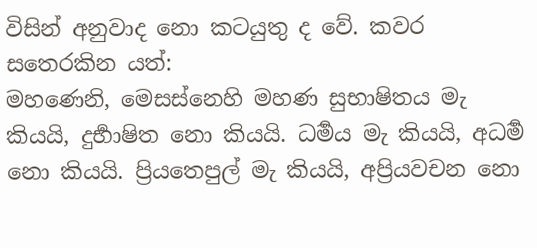විසින් අනුවාද නො කටයුතු ද වේ. කවර සතෙරකින යත්:
මහණෙනි, මෙසස්නෙහි මහණ සුභාෂිතය මැ කියයි, දුර්‍භාෂිත නො කියයි. ධර්‍මය මැ කියයි, අධර්‍ම නො කියයි. ප්‍රියතෙපුල් මැ කියයි, අප්‍රියවචන නො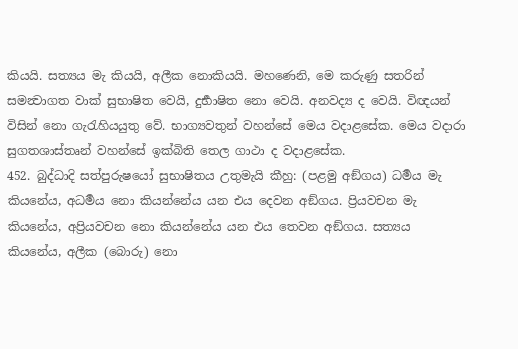කියයි. සත්‍යය මැ කියයි, අලීක නොකියයි. මහණෙනි, මෙ කරුණු සතරින් සමන්‍වාගත වාක් සුභාෂිත වෙයි, දුර්‍භාෂිත නො වෙයි. අනවද්‍ය ද වෙයි. විඥයන් විසින් නො ගැරැහියයුතු වේ. භාග්‍යවතුන් වහන්සේ මෙය වදාළසේක. මෙය වදාරා සුගතශාස්තෘන් වහන්සේ ඉක්බිති තෙල ගාථා ද වදාළසේක.
452. බුද්ධාදි සත්පුරුෂයෝ සුභාෂිතය උතුමැයි කීහු: (පළමු අඞ්ගය) ධර්‍මය මැ කියනේය, අධර්‍මය නො කියන්නේය යන එය දෙවන අඞ්ගය. ප්‍රියවචන මැ කියනේය, අප්‍රියවචන නො කියන්නේය යන එය තෙවන අඞ්ගය. සත්‍යය කියනේය, අලීක (බොරු) නො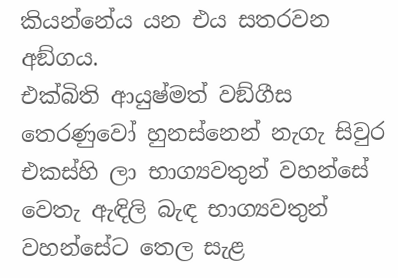කියන්නේය යන එය සතරවන අඞ්ගය.
එක්බිති ආයුෂ්මත් වඞ්ගීස තෙරණුවෝ හුනස්නෙන් නැගැ සිවුර එකස්හි ලා භාග්‍යවතුන් වහන්සේ වෙතැ ඇඳිලි බැඳ භාග්‍යවතුන් වහන්සේට තෙල සැළ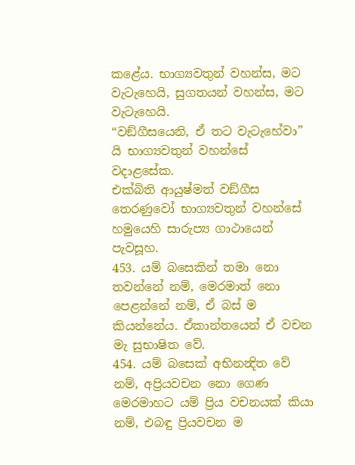කළේය. භාග්‍යවතුන් වහන්ස, මට වැටැහෙයි, සුගතයන් වහන්ස, මට වැටැහෙයි.
“වඞ්ගීසයෙනි, ඒ තට වැටැහේවා” යි භාග්‍යවතුන් වහන්සේ වදාළසේක.
එක්බිති ආයුෂ්මත් වඞ්ගීස තෙරණුවෝ භාග්‍යවතුන් වහන්සේ හමුයෙහි සාරුප්‍ය ගාථායෙන් පැවසූහ.
453. යම් බසෙකින් තමා නො තවන්නේ නම්, මෙරමාත් නො පෙළන්නේ නම්, ඒ බස් ම කියන්නේය. ඒකාන්තයෙන් ඒ වචන මැ සුභාෂිත වේ.
454. යම් බසෙක් අභිනන්‍දිත වේ නම්, අප්‍රියවචන නො ගෙණ මෙරමාහට යම් ප්‍රිය වචනයක් කියා නම්, එබඳු ප්‍රියවචන ම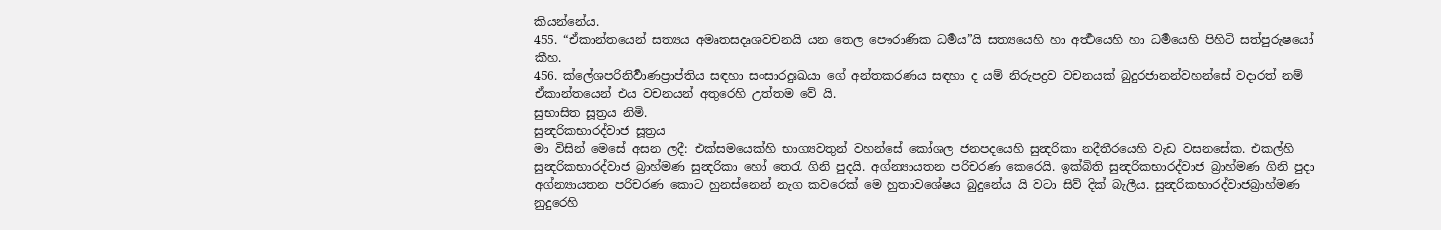කියන්නේය.
455. “ඒකාන්තයෙන් සත්‍යය අමෘතසදෘශවචනයි යන තෙල පෞරාණික ධර්‍මය”යි සත්‍යයෙහි හා අර්‍ත්‍ථයෙහි හා ධර්‍මයෙහි පිහිටි සත්පුරුෂයෝ කීහ.
456. ක්ලේශපරිනිර්‍වාණප්‍රාප්තිය සඳහා සංසාරදුඃඛයා ගේ අන්තකරණය සඳහා ද යම් නිරුපද්‍රව වචනයක් බුදුරජානන්වහන්සේ වදාරත් නම් ඒකාන්තයෙන් එය වචනයන් අතුරෙහි උත්තම වේ යි.
සුභාසිත සූත්‍රය නිමි.
සුන්‍දරිකභාරද්වාජ සූත්‍රය
මා විසින් මෙසේ අසන ලදී: එක්සමයෙක්හි භාග්‍යවතුන් වහන්සේ කෝශල ජනපදයෙහි සුන්‍දරිකා නදීතීරයෙහි වැඩ වසනසේක. එකල්හි සුන්‍දරිකභාරද්වාජ බ්‍රාහ්මණ සුන්‍දරිකා හෝ තෙරැ ගිනි පුදයි. අග්න්‍යායතන පරිචරණ කෙරෙයි. ඉක්බිති සුන්‍දරිකභාරද්වාජ බ්‍රාහ්මණ ගිනි පුදා අග්න්‍යායතන පරිචරණ කොට හුනස්නෙන් නැග කවරෙක් මෙ හුතාවශේෂය බුදුනේය යි වටා සිව් දික් බැලීය. සුන්‍දරිකභාරද්වාජබ්‍රාහ්මණ නුදුරෙහි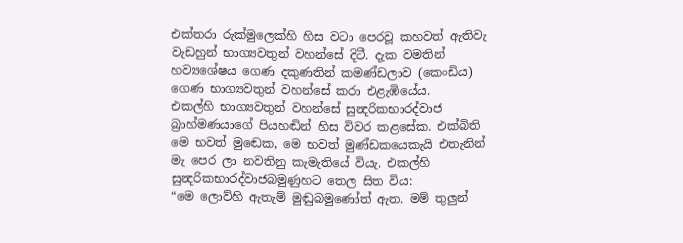එක්තරා රුක්මුලෙක්හි හිස වටා පෙරවූ කහවත් ඇතිවැ වැඩහුන් භාග්‍යවතුන් වහන්සේ දිටී. දැක වමතින් හව්‍යශේෂය ගෙණ දකුණතින් කමණ්ඩලාව (කෙංඩිය) ගෙණ භාග්‍යවතුන් වහන්සේ කරා එළැඹියේය.
එකල්හි භාග්‍යවතුන් වහන්සේ සුන්‍දරිකභාරද්වාජ බ්‍රාහ්මණයාගේ පියහඬින් හිස විවර කළසේක. එක්බිති මෙ භවත් මුඬෙක, මෙ භවත් මුණ්ඩකයෙකැයි එතැනින් මැ පෙර ලා නවතිනු කැමැතියේ වියැ. එකල්හි සුන්‍දරිකභාරද්වාජබමුණුහට තෙල සිත විය:
“මෙ ලොව්හි ඇතැම් මුඬුබමුණෝත් ඇත. මම් තුලුන්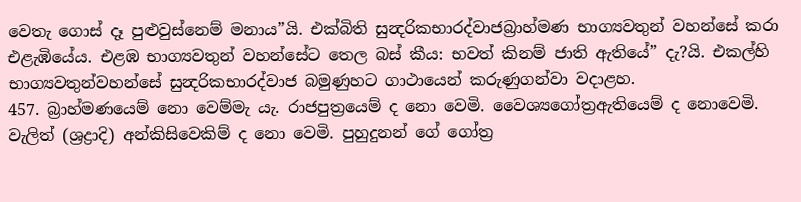වෙතැ ගොස් දෑ පුළුවුස්නෙම් මනාය”යි. එක්බිති සුන්‍දරිකභාරද්වාජබ්‍රාහ්මණ භාග්‍යවතුන් වහන්සේ කරා එළැඹියේය. එළඹ භාග්‍යවතුන් වහන්සේට තෙල බස් කීය: භවත් කිනම් ජාති ඇතියේ” දැ?යි. එකල්හි භාග්‍යවතුන්වහන්සේ සුන්‍දරිකභාරද්වාජ බමුණුහට ගාථායෙන් කරුණුගන්වා වදාළහ.
457. බ්‍රාහ්මණයෙම් නො වෙම්මැ යැ. රාජපුත්‍රයෙම් ද නො වෙමි. වෛශ්‍යගෝත්‍රඇතියෙම් ද නොවෙමි. වැලිත් (ශ්‍රද්‍රාදි) අන්කිසිවෙකිම් ද නො වෙමි. පුහුදුනන් ගේ ගෝත්‍ර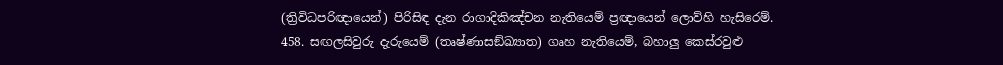(ත්‍රිවිධපරිඥායෙන්) පිරිසිඳ දැන රාගාදිකිඤ්චන නැතියෙම් ප්‍රඥායෙන් ලොව්හි හැසිරෙම්.
458. සඟලසිවුරු දැරුයෙම් (තෘෂ්ණාසඞ්ඛ්‍යාත) ගෘහ නැතියෙම්, බහාලු කෙස්රවුළු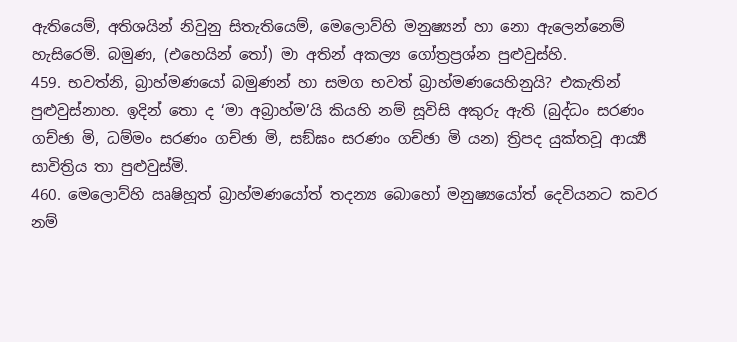ඇතියෙම්, අතිශයින් නිවුනු සිතැතියෙම්, මෙලොව්හි මනුෂ්‍යන් හා නො ඇලෙන්නෙම් හැසිරෙමි. බමුණ, (එහෙයින් තෝ) මා අතින් අකල්‍ය ගෝත්‍රප්‍රශ්න පුළුවුස්හි.
459. භවත්නි, බ්‍රාහ්මණයෝ බමුණන් හා සමග භවත් බ්‍රාහ්මණයෙහිනුයි? එකැතින් පුළුවුස්නාහ. ඉදින් තො ද ‘මා අබ්‍රාහ්ම’යි කියහි නම් සූවිසි අකුරු ඇති (බුද්ධං සරණං ගච්ඡා මි, ධම්මං සරණං ගච්ඡා මි, සඞ්ඝං සරණං ගච්ඡා මි යන) ත්‍රිපද යුක්තවූ ආර්‍ය්‍ය සාවිත්‍රිය තා පුළුවුස්මි.
460. මෙලොව්හි ඍෂිහූත් බ්‍රාහ්මණයෝත් තදන්‍ය බොහෝ මනුෂ්‍යයෝත් දෙවියනට කවර නම්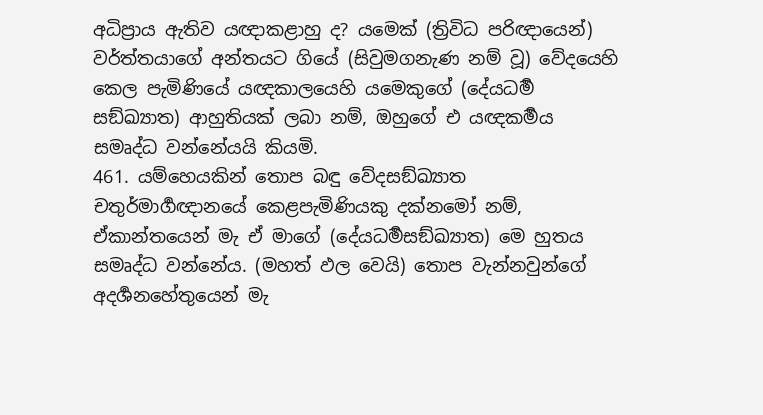අධිප්‍රාය ඇතිව යඥාකළාහු ද? යමෙක් (ත්‍රිවිධ පරිඥායෙන්) වර්ත්තයාගේ අන්තයට ගියේ (සිවුමගනැණ නම් වූ) වේදයෙහි කෙල පැමිණියේ යඥකාලයෙහි යමෙකුගේ (දේයධර්‍ම සඞ්ඛ්‍යාත) ආහුතියක් ලබා නම්, ඔහුගේ එ යඥකර්‍මය සමෘද්ධ වන්නේයයි කියමි.
461. යම්හෙයකින් තොප බඳු වේදසඞ්ඛ්‍යාත චතුර්මාර්‍ගඥානයේ කෙළපැමිණියකු දක්නමෝ නම්, ඒකාන්තයෙන් මැ ඒ මාගේ (දේයධර්‍මසඞ්ඛ්‍යාත) මෙ හුතය සමෘද්ධ වන්නේය. (මහත් ඵල වෙයි) තොප වැන්නවුන්ගේ අදර්‍ශනහේතුයෙන් මැ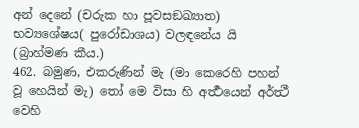අන් දෙනේ (චරුක හා පූවසඞඛ්‍යාත) භව්‍යශේෂය( පුරෝඩාශය) වලඳනේය යි (බ්‍රාහ්මණ කීය.)
462. බමුණ, එකරුණින් මැ (මා කෙරෙහි පහන් වූ හෙයින් මැ) තෝ මෙ විසා හි අර්‍ත්‍ථයෙන් අර්ත්‍ථී වෙහි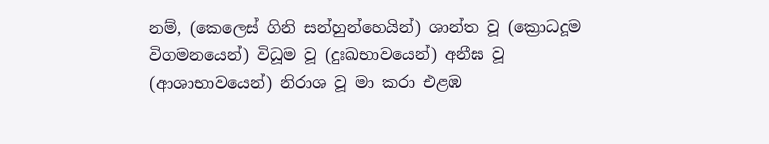නම්, (කෙලෙස් ගිනි සන්හුන්හෙයින්) ශාන්ත වූ (ක්‍රොධදූම විගමනයෙන්) විධූම වූ (දුඃඛභාවයෙන්) අනීඝ වූ (ආශාභාවයෙන්) නිරාශ වූ මා කරා එළඹ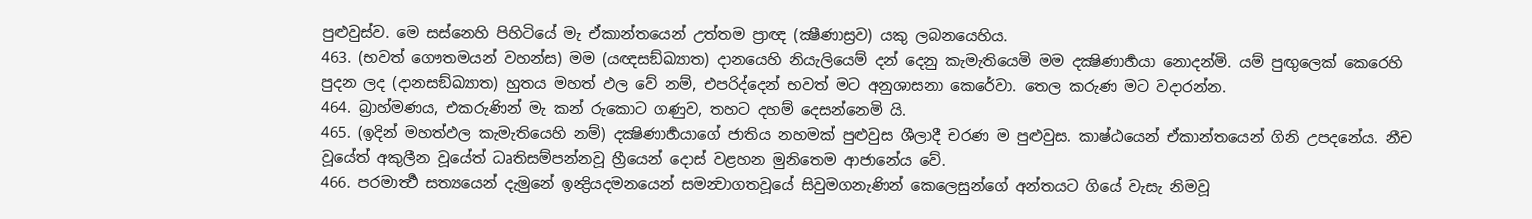පුළුවුස්ව. මෙ සස්නෙහි පිහිටියේ මැ ඒකාන්තයෙන් උත්තම ප්‍රාඥ (ක්‍ෂීණාස්‍රව) යකු ලබනයෙහිය.
463. (භවත් ගෞතමයන් වහන්ස) මම (යඥසඞ්ඛ්‍යාත) දානයෙහි නියැලියෙම් දන් දෙනු කැමැතියෙමි මම දක්‍ෂිණාර්‍හයා නොදන්මි. යම් පුඟුලෙක් කෙරෙහි පුදන ලද (දානසඞ්ඛ්‍යාත) හුතය මහත් ඵල වේ නම්, එපරිද්දෙන් භවත් මට අනුශාසනා කෙරේවා. තෙල කරුණ මට වදාරන්න.
464. බ්‍රාහ්මණය, එකරුණින් මැ කන් රුකොට ගණුව, තහට දහම් දෙසන්නෙමි යි.
465. (ඉදින් මහත්ඵල කැමැතියෙහි නම්) දක්‍ෂිණාර්‍හයාගේ ජාතිය නහමක් පුළුවුස ශීලාදී චරණ ම පුළුවුස. කාෂ්ඨයෙන් ඒකාන්තයෙන් ගිනි උපදනේය. නීච වූයේත් අකුලීන වූයේත් ධෘතිසම්පන්නවූ හ්‍රීයෙන් දොස් වළහන මුනිතෙම ආජානේය වේ.
466. පරමාර්‍ත්‍ථ සත්‍යයෙන් දැමුනේ ඉන්‍ද්‍රියදමනයෙන් සමන්‍වාගතවූයේ සිවුමගනැණින් කෙලෙසුන්ගේ අන්තයට ගියේ වැසැ නිමවූ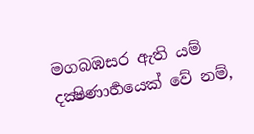මගබඹසර ඇති යම් දක්‍ෂිණාර්‍හයෙක් වේ නම්,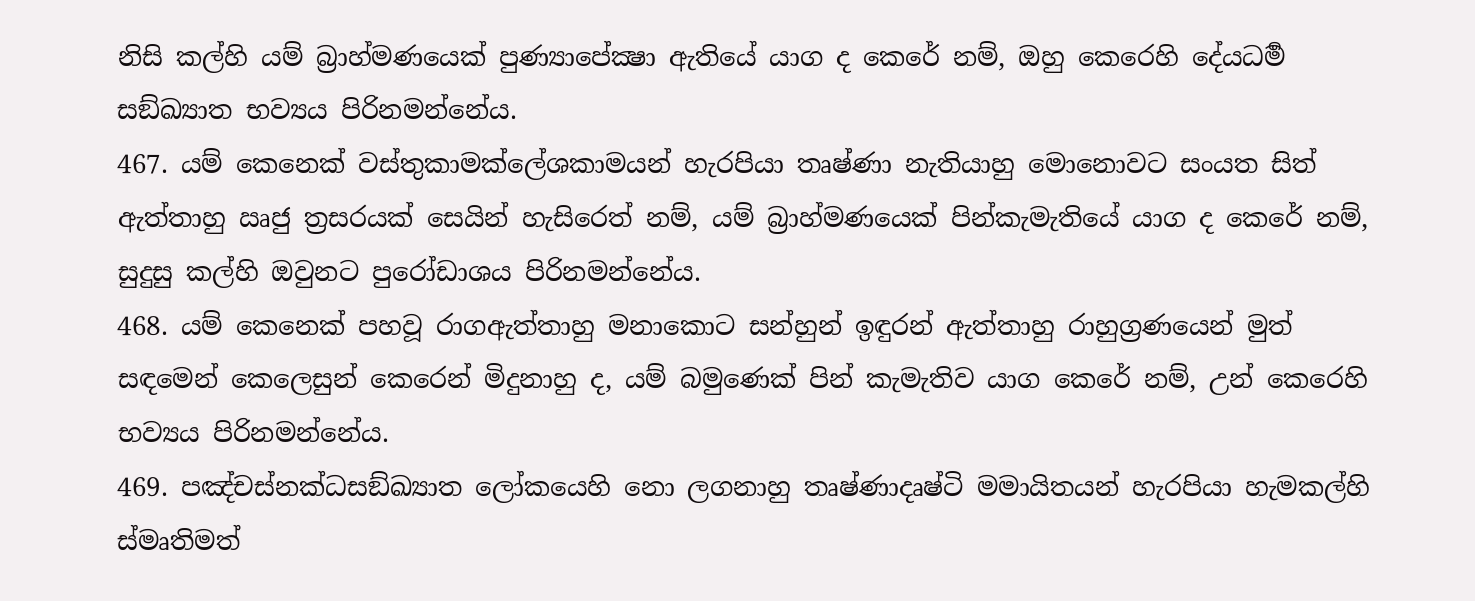නිසි කල්හි යම් බ්‍රාහ්මණයෙක් පුණ්‍යාපේක්‍ෂා ඇතියේ යාග ද කෙරේ නම්, ඔහු කෙරෙහි දේයධර්‍ම සඞ්ඛ්‍යාත භව්‍යය පිරිනමන්නේය.
467. යම් කෙනෙක් වස්තුකාමක්ලේශකාමයන් හැරපියා තෘෂ්ණා නැතියාහු මොනොවට සංයත සිත් ඇත්තාහු ඍජු ත්‍රසරයක් සෙයින් හැසිරෙත් නම්, යම් බ්‍රාහ්මණයෙක් පින්කැමැතියේ යාග ද කෙරේ නම්, සුදුසු කල්හි ඔවුනට පුරෝඩාශය පිරිනමන්නේය.
468. යම් කෙනෙක් පහවූ රාගඇත්තාහු මනාකොට සන්හුන් ඉඳුරන් ඇත්තාහු රාහුග්‍රණයෙන් මුත් සඳමෙන් කෙලෙසුන් කෙරෙන් මිදුනාහු ද, යම් බමුණෙක් පින් කැමැතිව යාග කෙරේ නම්, උන් කෙරෙහි භව්‍යය පිරිනමන්නේය.
469. පඤ්චස්නක්ධසඞ්ඛ්‍යාත ලෝකයෙහි නො ලගනාහු තෘෂ්ණාදෘෂ්ටි මමායිතයන් හැරපියා හැමකල්හි ස්මෘතිමත්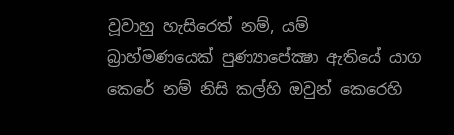වූවාහු හැසිරෙත් නම්, යම් බ්‍රාහ්මණයෙක් පුණ්‍යාපේක්‍ෂා ඇතියේ යාග කෙරේ නම් නිසි කල්හි ඔවුන් කෙරෙහි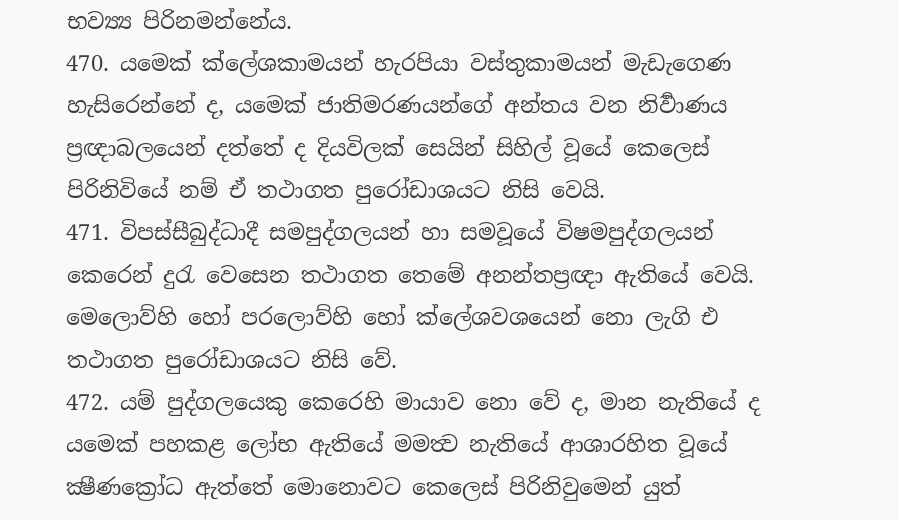භව්‍ය්‍ය පිරිනමන්නේය.
470. යමෙක් ක්ලේශකාමයන් හැරපියා වස්තුකාමයන් මැඩැගෙණ හැසිරෙන්නේ ද, යමෙක් ජාතිමරණයන්ගේ අන්තය වන නිර්‍වාණය ප්‍රඥාබලයෙන් දත්තේ ද දියවිලක් සෙයින් සිහිල් වූයේ කෙලෙස් පිරිනිවියේ නම් ඒ තථාගත පුරෝඩාශයට නිසි වෙයි.
471. විපස්සීබුද්ධාදී සමපුද්ගලයන් හා සමවූයේ විෂමපුද්ගලයන් කෙරෙන් දුරැ වෙසෙන තථාගත තෙමේ අනන්තප්‍රඥා ඇතියේ වෙයි. මෙලොව්හි හෝ පරලොව්හි හෝ ක්ලේශවශයෙන් නො ලැගි එ තථාගත පුරෝඩාශයට නිසි වේ.
472. යම් පුද්ගලයෙකු කෙරෙහි මායාව නො වේ ද, මාන නැතියේ ද යමෙක් පහකළ ලෝභ ඇතියේ මමත්‍ව නැතියේ ආශාරහිත වූයේ ක්‍ෂීණක්‍රෝධ ඇත්තේ මොනොවට කෙලෙස් පිරිනිවුමෙන් යුත්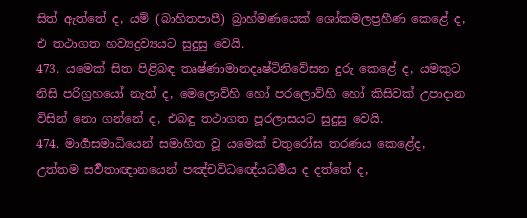සිත් ඇත්තේ ද, යම් (බාහිතපාපී) බ්‍රාහ්මණයෙක් ශෝකමලප්‍රහීණ කෙළේ ද, එ තථාගත හව්‍යද්‍රව්‍යයට සුදුසු වෙයි.
473. යමෙක් සිත පිළිබඳ තෘෂ්ණාමානදෘෂ්ටිනිවේසන දුරු කෙළේ ද, යමකුට නිසි පරිග්‍රහයෝ නැත් ද, මෙලොව්හි හෝ පරලොව්හි හෝ කිසිවක් උපාදාන විසින් නො ගන්නේ ද, එබඳු තථාගත පූරලාසයට සුදුසු වෙයි.
474. මාර්‍ගසමාධියෙන් සමාහිත වූ යමෙක් චතුරෝඝ තරණය කෙළේද, උත්තම සර්‍වතාඥානයෙන් පඤ්චවිධඥේයධර්‍මය ද දත්තේ ද,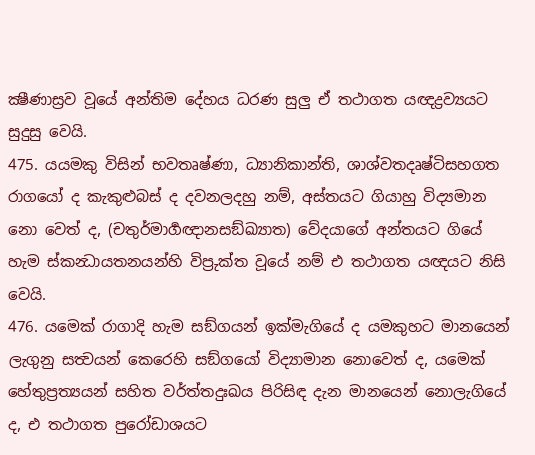ක්‍ෂීණාස්‍රව වූයේ අන්තිම දේහය ධරණ සුලු ඒ තථාගත යඥද්‍රව්‍යයට සුදුසු වෙයි.
475. යයමකු විසින් භවතෘෂ්ණා, ධ්‍යානිකාන්ති, ශාශ්වතදෘෂ්ටිසහගත රාගයෝ ද කැකුළුබස් ද දවනලදහු නම්, අස්තයට ගියාහු විද්‍යමාන නො වෙත් ද, (චතුර්මාර්‍ගඥානසඞ්ඛ්‍යාත) වේදයාගේ අන්තයට ගියේ හැම ස්කන්‍ධායතනයන්හි විප්‍රුක්ත වූයේ නම් එ තථාගත යඥයට නිසි වෙයි.
476. යමෙක් රාගාදි හැම සඞ්ගයන් ඉක්මැගියේ ද යමකුහට මානයෙන් ලැගුනු සත්‍වයන් කෙරෙහි සඞ්ගයෝ විද්‍යාමාන නොවෙත් ද, යමෙක් හේතුප්‍රත්‍යයන් සහිත වර්ත්තදුඃඛය පිරිසිඳ දැන මානයෙන් නොලැගියේ ද, එ තථාගත පුරෝඩාශයට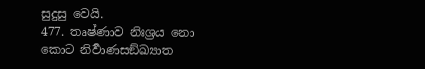සුදුසු වෙයි.
477. තෘෂ්ණාව නිඃශ්‍රය නො කොට නිර්‍වාණසඞ්ඛ්‍යාත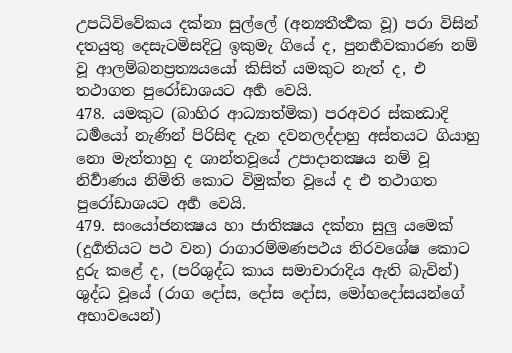උපධිවිවේකය දක්නා සුල්ලේ (අන්‍යතීර්‍ත්‍ථක වූ) පරා විසින් දතයුතු දෙසැටමිසදිටු ඉකුමැ ගියේ ද, පුනර්‍භවකාරණ නම් වූ ආලම්බනප්‍රත්‍යයයෝ කිසිත් යමකුට නැත් ද, එ තථාගත පුරෝඩාශයට අර්‍හ වෙයි.
478. යමකුට (බාහිර ආධ්‍යාත්මික) පරඅවර ස්කන්‍ධාදි ධර්‍මයෝ නැණින් පිරිසිඳ දැන දවනලද්දාහු අස්තයට ගියාහු නො මැත්තාහු ද ශාන්තවූයේ උපාදානක්‍ෂය නම් වූ නිර්‍වාණය නිමිති කොට විමුක්ත වූයේ ද එ තථාගත පුරෝඩාශයට අර්‍හ වෙයි.
479. සංයෝජනක්‍ෂය හා ජාතික්‍ෂය දක්නා සුලු යමෙක් (දුර්‍ගතියට පථ වන) රාගාරම්මණපථය නිරවශේෂ කොට දුරු කළේ ද, (පරිශුද්ධ කාය සමාචාරාදිය ඇති බැවින්) ශුද්ධ වූයේ (රාග දෝස, දෝස දෝස, මෝහදෝසයන්ගේ අභාවයෙන්)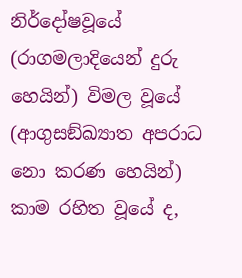නිර්දෝෂවූයේ (රාගමලාදියෙන් දුරු හෙයින්) විමල වූයේ (ආගුසඞ්ඛ්‍යාත අපරාධ නො කරණ හෙයින්) කාම රහිත වූයේ ද,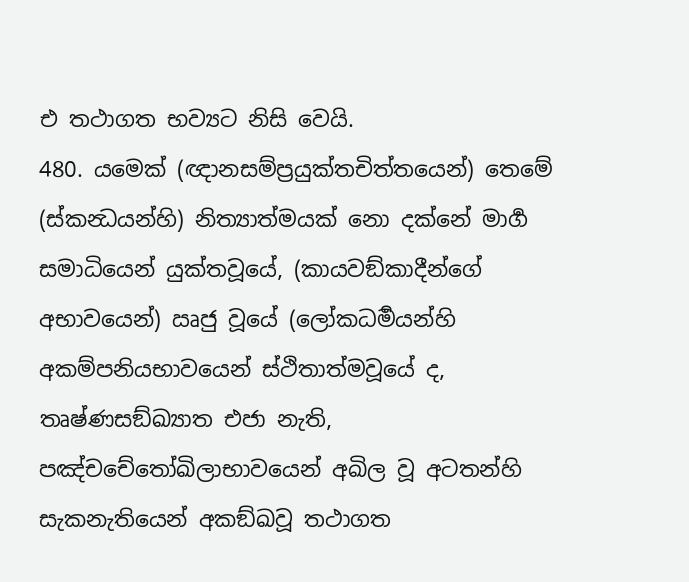එ තථාගත භව්‍යට නිසි වෙයි.
480. යමෙක් (ඥානසම්ප්‍රයුක්තචිත්තයෙන්) තෙමේ (ස්කන්‍ධයන්හි) නිත්‍යාත්මයක් නො දක්නේ මාර්‍ග සමාධියෙන් යුක්තවූයේ, (කායවඞ්කාදීන්ගේ අභාවයෙන්) ඍජු වූයේ (ලෝකධර්‍මයන්හි අකම්පනියභාවයෙන් ස්ථිතාත්මවූයේ ද, තෘෂ්ණසඞ්ඛ්‍යාත එජා නැති, පඤ්චචේතෝඛිලාභාවයෙන් අඛිල වූ අටතන්හි සැකනැතියෙන් අකඞ්ඛවූ තථාගත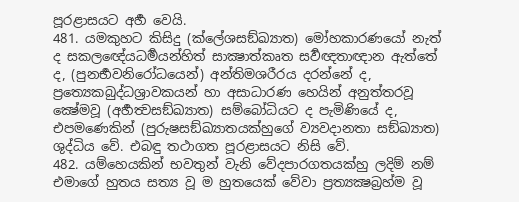පූරළාසයට අර්‍හ වෙයි.
481. යමකුහට කිසිදු (ක්ලේශසඞ්ඛ්‍යාත) මෝහකාරණයෝ නැත් ද සකලඥේයධර්‍මයන්හිත් සාක්‍ෂාත්කෘත සර්‍වඥතාඥාන ඇත්තේ ද, (පුනර්‍භවනිරෝධයෙන්) අන්තිමශරීරය දරන්නේ ද, ප්‍රත්‍යෙකබුද්ධශ්‍රාවකයන් හා අසාධාරණ හෙයින් අනුත්තරවූ ක්‍ෂේමවූ (අර්‍හත්‍වසඞ්ඛ්‍යාත) සම්බෝධියට ද පැමිණියේ ද, එපමණෙකින් (පුරුෂසඞ්ඛ්‍යාතයක්හුගේ ව්‍යවදානතා සඞ්ඛ්‍යාත) ශුද්ධිය වේ. එබඳු තථාගත පූරළාසයට නිසි වේ.
482. යම්හෙයකින් භවතුන් වැනි වේදපාරගතයක්හු ලදිම් නම් එමාගේ හුතය සත්‍ය වූ ම හුතයෙක් වේවා ප්‍රත්‍යක්‍ෂබ්‍රහ්ම වූ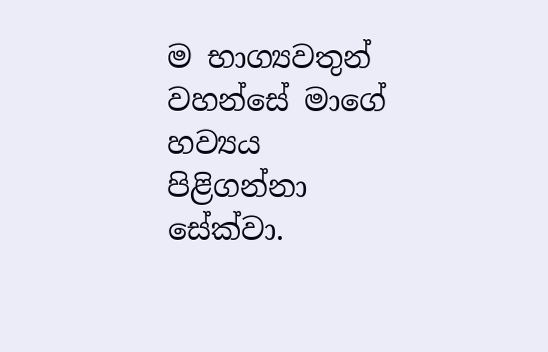ම භාග්‍යවතුන් වහන්සේ මාගේ හව්‍යය පිළිගන්නා සේක්වා.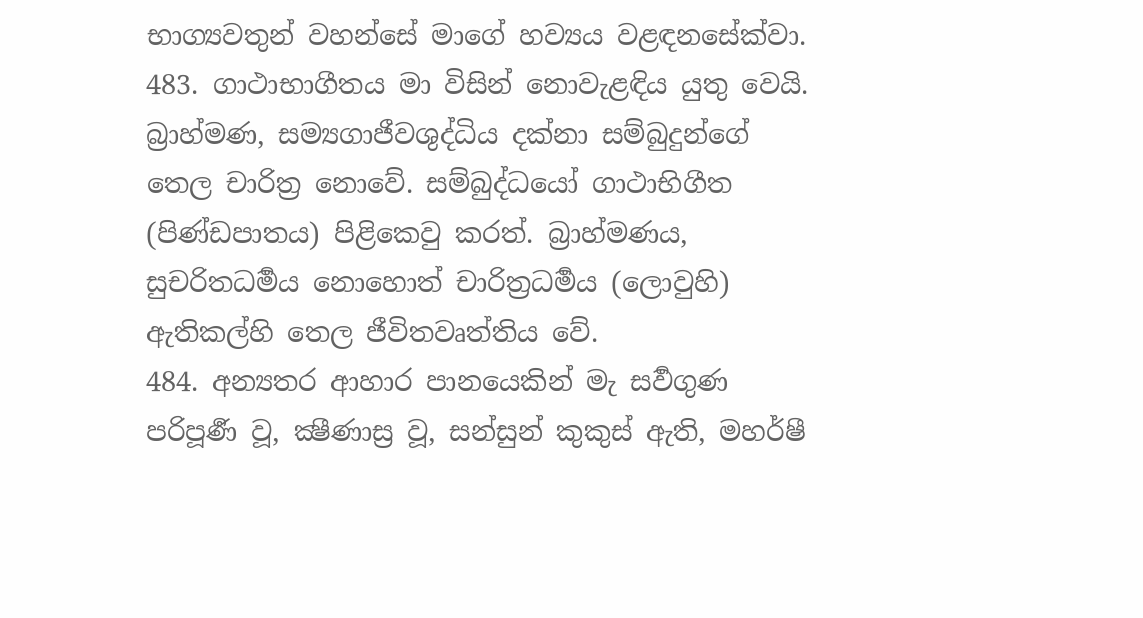භාග්‍යවතුන් වහන්සේ මාගේ හව්‍යය වළඳනසේක්වා.
483. ගාථාභාගීතය මා විසින් නොවැළඳිය යුතු වෙයි. බ්‍රාහ්මණ, සම්‍යගාජීවශුද්ධිය දක්නා සම්බුදුන්ගේ තෙල චාරිත්‍ර නොවේ. සම්බුද්ධයෝ ගාථාභිගීත (පිණ්ඩපාතය) පිළිකෙවු කරත්. බ්‍රාහ්මණය, සුචරිතධර්‍මය නොහොත් චාරිත්‍රධර්‍මය (ලොවුහි) ඇතිකල්හි තෙල ජීවිතවෘත්තිය වේ.
484. අන්‍යතර ආහාර පානයෙකින් මැ සර්‍වගුණ පරිපූර්‍ණ වූ, ක්‍ෂීණාස්‍ර වූ, සන්සුන් කුකුස් ඇති, මහර්ෂී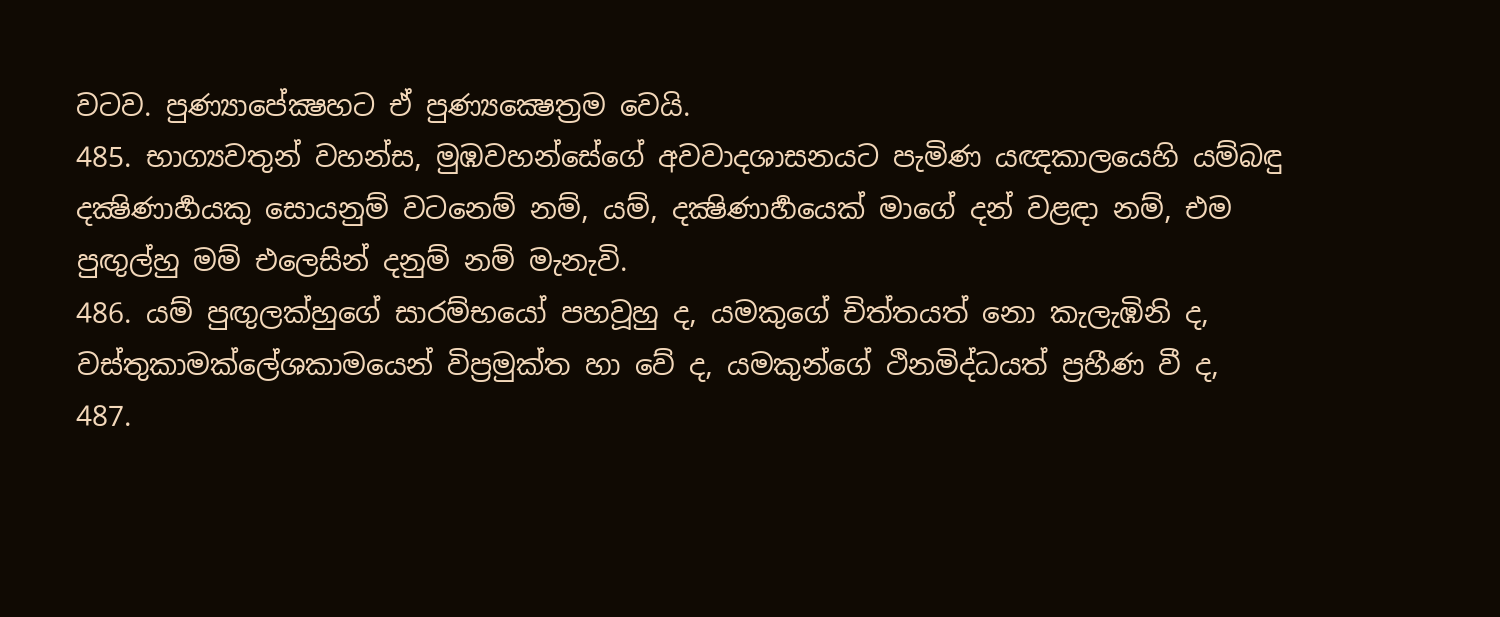වටව. පුණ්‍යාපේක්‍ෂහට ඒ පුණ්‍යක්‍ෂෙත්‍රම වෙයි.
485. භාග්‍යවතුන් වහන්ස, මුඹවහන්සේගේ අවවාදශාසනයට පැමිණ යඥකාලයෙහි යම්බඳු දක්‍ෂිණාර්‍හයකු සොයනුම් වටනෙම් නම්, යම්, දක්‍ෂිණාර්‍හයෙක් මාගේ දන් වළඳා නම්, එම පුඟුල්හු මම් එලෙසින් දනුම් නම් මැනැවි.
486. යම් පුඟුලක්හුගේ සාරම්භයෝ පහවූහු ද, යමකුගේ චිත්තයත් නො කැලැඹිනි ද, වස්තුකාමක්ලේශකාමයෙන් විප්‍රමුක්ත හා වේ ද, යමකුන්ගේ ථිනමිද්ධයත් ප්‍රහීණ වී ද,
487.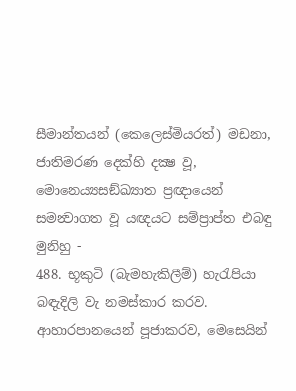සීමාන්තයන් (කෙලෙස්මියරත්) මඩනා, ජාතිමරණ දෙක්හි දක්‍ෂ වූ, මොනෙය්‍යසඞ්ඛ්‍යාත ප්‍රඥායෙන් සමන්‍වාගත වූ යඥයට සම්ප්‍රාප්ත එබඳු මුනිහු -
488. භූකුටි (බැමහැකිලීම්) හැරැපියා බඳැදිලි වැ නමස්කාර කරව. ආහාරපානයෙන් පූජාකරව, මෙසෙයින්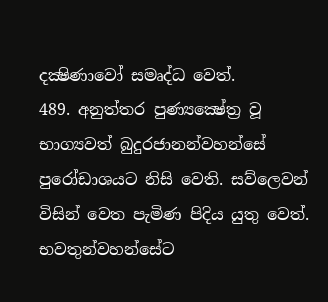දක්‍ෂිණාවෝ සමෘද්ධ වෙත්.
489. අනුත්තර පුණ්‍යක්‍ෂේත්‍ර වූ භාග්‍යවත් බුදුරජානන්වහන්සේ පුරෝඩාශයට නිසි වෙති. සව්ලෙවන් විසින් වෙත පැමිණ පිදිය යුතු වෙත්. භවතුන්වහන්සේට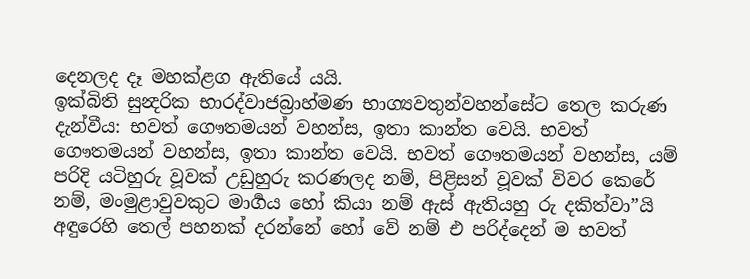දෙනලද දෑ මහක්ළග ඇතියේ යයි.
ඉක්බිති සුන්‍දරික භාරද්වාජබ්‍රාහ්මණ භාග්‍යවතුන්වහන්සේට තෙල කරුණ දැන්වීය: භවත් ගෞතමයන් වහන්ස, ඉතා කාන්ත වෙයි. භවත් ගෞතමයන් වහන්ස, ඉතා කාන්ත වෙයි. භවත් ගෞතමයන් වහන්ස, යම් පරිදි යටිහුරු වූවක් උඩුහුරු කරණලද නම්, පිළිසන් වූවක් විවර කෙරේ නම්, මංමුළාවුවකුට මාර්‍ගය හෝ කියා නම් ඇස් ඇතියහු රු දකිත්වා”යි අඳුරෙහි තෙල් පහනක් දරන්නේ හෝ වේ නම් එ පරිද්දෙන් ම භවත්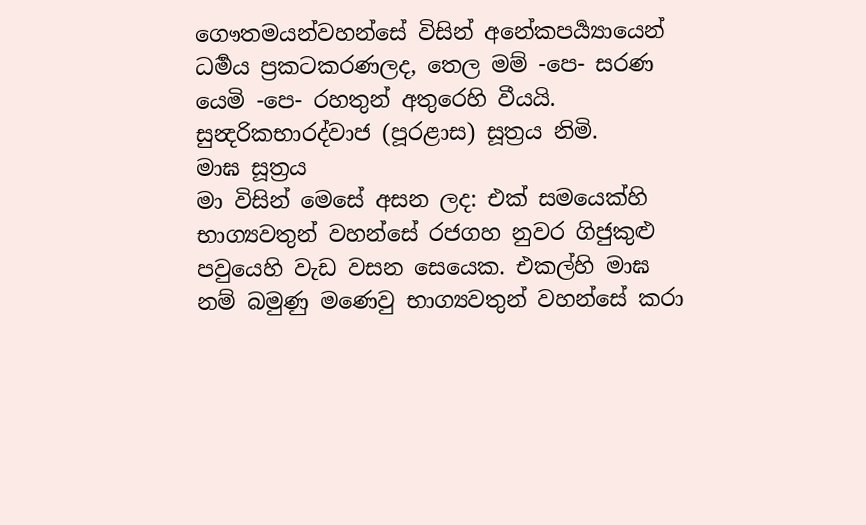ගෞතමයන්වහන්සේ විසින් අනේකපර්‍ය්‍යායෙන් ධර්‍මය ප්‍රකටකරණලද, තෙල මම් -පෙ- සරණ යෙමි -පෙ- රහතුන් අතුරෙහි වීයයි.
සුන්‍දරිකභාරද්වාජ (පූරළාස) සූත්‍රය නිමි.
මාඝ සූත්‍රය
මා විසින් මෙසේ අසන ලද: එක් සමයෙක්හි භාග්‍යවතුන් වහන්සේ රජගහ නුවර ගිජුකුළු පවුයෙහි වැඩ වසන සෙයෙක. එකල්හි මාඝ නම් බමුණු මණෙවු භාග්‍යවතුන් වහන්සේ කරා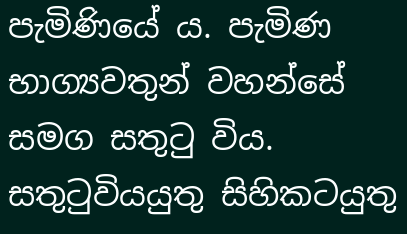පැමිණියේ ය. පැමිණ භාග්‍යවතුන් වහන්සේ සමග සතුටු විය. සතුටුවියයුතු සිහිකටයුතු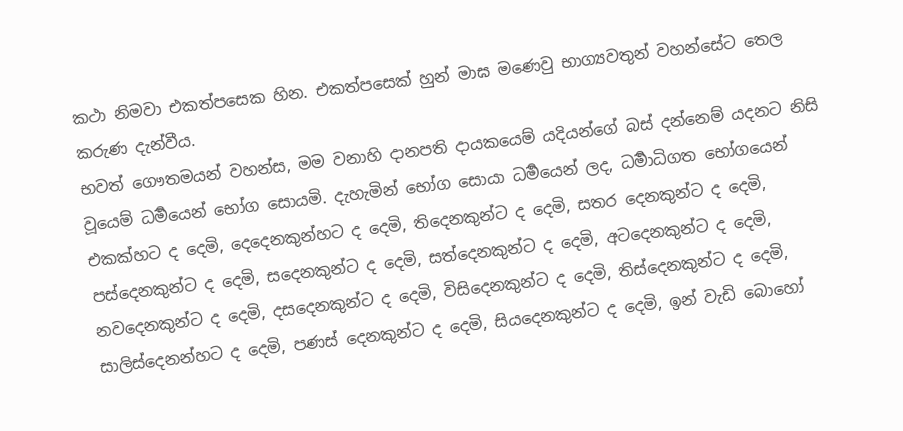කථා නිමවා එකත්පසෙක හින. එකත්පසෙක් හුන් මාඝ මණෙවු භාග්‍යවතුන් වහන්සේට තෙල කරුණ දැන්වීය.
භවත් ගෞතමයන් වහන්ස, මම වනාහි දානපති දායකයෙම් යදියන්ගේ බස් දන්නෙම් යදනට නිසි වූයෙම් ධර්‍මයෙන් භෝග සොයමි. දැහැමින් භෝග සොයා ධර්‍මයෙන් ලද, ධර්‍මාධිගත භෝගයෙන් එකක්හට ද දෙමි, දෙදෙනකුන්හට ද දෙමි, තිදෙනකුන්ට ද දෙමි, සතර දෙනකුන්ට ද දෙමි, පස්දෙනකුන්ට ද දෙමි, සදෙනකුන්ට ද දෙමි, සත්දෙනකුන්ට ද දෙමි, අටදෙනකුන්ට ද දෙමි, නවදෙනකුන්ට ද දෙමි, දසදෙනකුන්ට ද දෙමි, විසිදෙනකුන්ට ද දෙමි, තිස්දෙනකුන්ට ද දෙමි, සාලිස්දෙනන්හට ද දෙමි, පණස් දෙනකුන්ට ද දෙමි, සියදෙනකුන්ට ද දෙමි, ඉන් වැඩි බොහෝ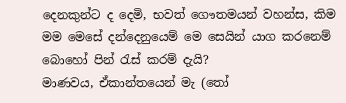දෙනකුන්ට ද දෙමි, භවත් ගෞතමයන් වහන්ස, කිම මම මෙසේ දන්දෙනුයෙම් මෙ සෙයින් යාග කරනෙම් බොහෝ පින් රැස් කරම් දැයි?
මාණවය, ඒකාන්තයෙන් මැ (තෝ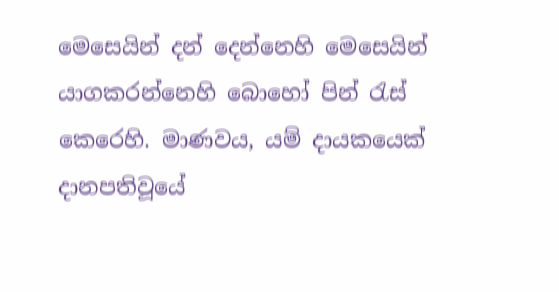මෙසෙයින් දන් දෙන්නෙහි මෙසෙයින් යාගකරන්නෙහි බොහෝ පින් රැස් කෙරෙහි. මාණවය, යම් දායකයෙක් දානපතිවූයේ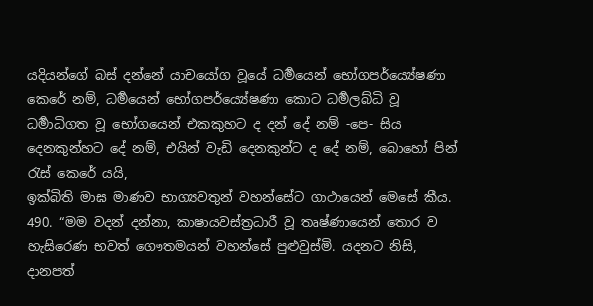යදියන්ගේ බස් දන්නේ යාචයෝග වූයේ ධර්‍මයෙන් භෝගපර්ය්‍යේෂණා කෙරේ නම්, ධර්‍මයෙන් භෝගපර්ය්‍යේෂණා කොට ධර්‍මලබ්ධි වූ ධර්‍මාධිගත වූ භෝගයෙන් එකකුහට ද දන් දේ නම් -පෙ- සිය දෙනකුන්හට දේ නම්, එයින් වැඩි දෙනකුන්ට ද දේ නම්, බොහෝ පින් රැස් කෙරේ යයි,
ඉක්බිති මාඝ මාණව භාග්‍යවතුන් වහන්සේට ගාථායෙන් මෙසේ කීය.
490. “මම වදන් දන්නා, කාෂායවස්ත්‍රධාරී වූ තෘෂ්ණායෙන් තොර ව හැසිරෙණ භවත් ගෞතමයන් වහන්සේ පුළුවුස්මි. යදනට නිසි, දානපත්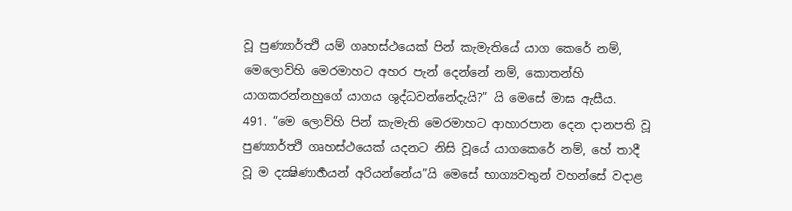වූ පුණ්‍යාර්ත්‍ථි යම් ගෘහස්ථයෙක් පින් කැමැතියේ යාග කෙරේ නම්, මෙලොව්හි මෙරමාහට අහර පැන් දෙන්නේ නම්, කොතන්හි යාගකරන්නහුගේ යාගය ශුද්ධවන්නේදැයි?” යි මෙසේ මාඝ ඇසීය.
491. “මෙ ලොව්හි පින් කැමැති මෙරමාහට ආහාරපාන දෙන දානපති වූ පුණ්‍යාර්ත්‍ථි ගෘහස්ථයෙක් යදනට නිසි වූයේ යාගකෙරේ නම්, හේ තාදී වූ ම දක්‍ෂිණාර්‍හයන් අරියන්නේය”යි මෙසේ භාග්‍යවතුන් වහන්සේ වදාළ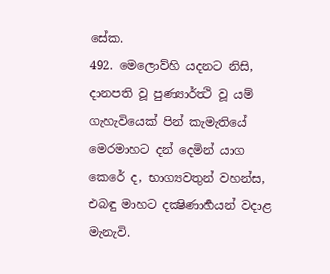සේක.
492. මෙලොව්හි යදනට නිසි, දානපති වූ පුණ්‍යාර්ත්‍ථි වූ යම් ගැහැවියෙක් පින් කැමැතියේ මෙරමාහට දන් දෙමින් යාග කෙරේ ද, භාග්‍යවතුන් වහන්ස, එබඳු මාහට දක්‍ෂිණාර්‍හයන් වදාළ මැනැවි.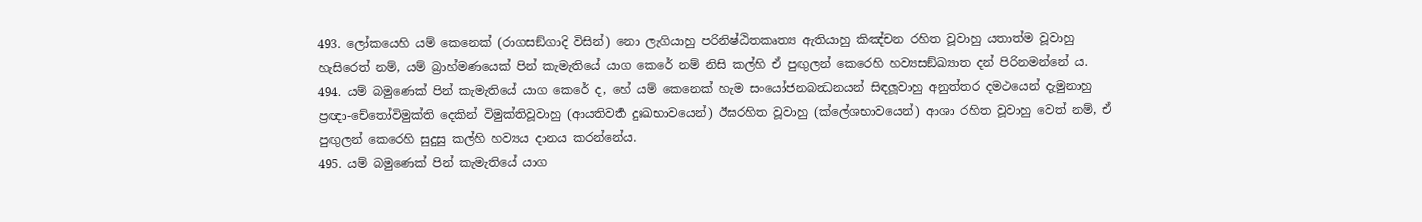493. ලෝකයෙහි යම් කෙනෙක් (රාගසඞ්ගාදි විසින්) නො ලැගියාහු පරිනිෂ්ඨිතකෘත්‍ය ඇතියාහු කිඤ්චන රහිත වූවාහු යතාත්ම වූවාහු හැසිරෙත් නම්, යම් බ්‍රාහ්මණයෙක් පින් කැමැතියේ යාග කෙරේ නම් නිසි කල්හි ඒ පුඟුලන් කෙරෙහි හව්‍යසඞ්ඛ්‍යාත දන් පිරිනමන්නේ ය.
494. යම් බමුණෙක් පින් කැමැතියේ යාග කෙරේ ද, හේ යම් කෙනෙක් හැම සංයෝජනබන්‍ධනයන් සිඳලූවාහු අනුත්තර දමථයෙන් දැමුනාහු ප්‍රඥා-චේතෝවිමුක්ති දෙකින් විමුක්තිවූවාහු (ආයතිවර්‍ත දුඃඛභාවයෙන්) ඊඝරහිත වූවාහු (ක්ලේශභාවයෙන්) ආශා රහිත වූවාහු වෙත් නම්, ඒ පුඟුලන් කෙරෙහි සුදුසු කල්හි හව්‍යය දානය කරන්නේය.
495. යම් බමුණෙක් පින් කැමැතියේ යාග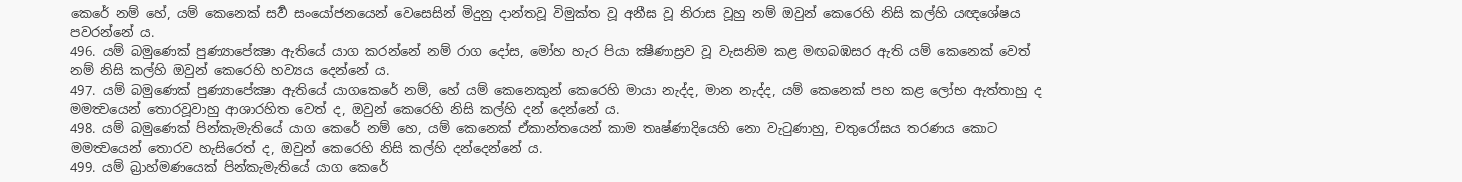කෙරේ නම් හේ, යම් කෙනෙක් සර්‍ව සංයෝජනයෙන් වෙසෙසින් මිදුනු දාන්තවූ විමුක්ත වූ අනීඝ වූ නිරාස වූහු නම් ඔවුන් කෙරෙහි නිසි කල්හි යඥශේෂය පවරන්නේ ය.
496. යම් බමුණෙක් පුණ්‍යාපේක්‍ෂා ඇතියේ යාග කරන්නේ නම් රාග දෝස, මෝහ හැර පියා ක්‍ෂීණාස්‍රව වූ වැසනිම කළ මඟබඹසර ඇති යම් කෙනෙක් වෙත් නම් නිසි කල්හි ඔවුන් කෙරෙහි හව්‍යය දෙන්නේ ය.
497. යම් බමුණෙක් පුණ්‍යාපේක්‍ෂා ඇතියේ යාගකෙරේ නම්, හේ යම් කෙනෙකුන් කෙරෙහි මායා නැද්ද, මාන නැද්ද, යම් කෙනෙක් පහ කළ ලෝභ ඇත්තාහු ද මමත්‍වයෙන් තොරවූවාහු ආශාරහිත වෙත් ද, ඔවුන් කෙරෙහි නිසි කල්හි දන් දෙන්නේ ය.
498. යම් බමුණෙක් පින්කැමැතියේ යාග කෙරේ නම් හෙ, යම් කෙනෙක් ඒකාන්තයෙන් කාම තෘෂ්ණාදියෙහි නො වැටුණාහු, චතුරෝඝය තරණය කොට මමත්‍වයෙන් තොරව හැසිරෙත් ද, ඔවුන් කෙරෙහි නිසි කල්හි දන්දෙන්නේ ය.
499. යම් බ්‍රාහ්මණයෙක් පින්කැමැතියේ යාග කෙරේ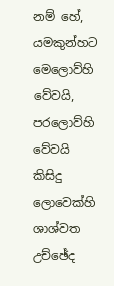නම් හේ, යමකුන්හට මෙලොව්හි වේවයි, පරලොව්හි වේවයි කිසිදු ලොවෙක්හි ශාශ්වත උච්ඡේද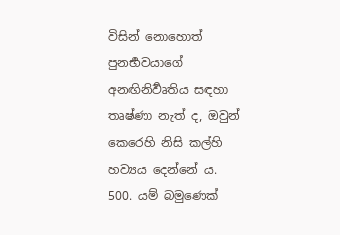විසින් නොහොත් පුනර්‍භවයාගේ අනඟිනිර්‍වෘතිය සඳහා තෘෂ්ණා නැත් ද, ඔවුන් කෙරෙහි නිසි කල්හි හව්‍යය දෙන්නේ ය.
500. යම් බමුණෙක්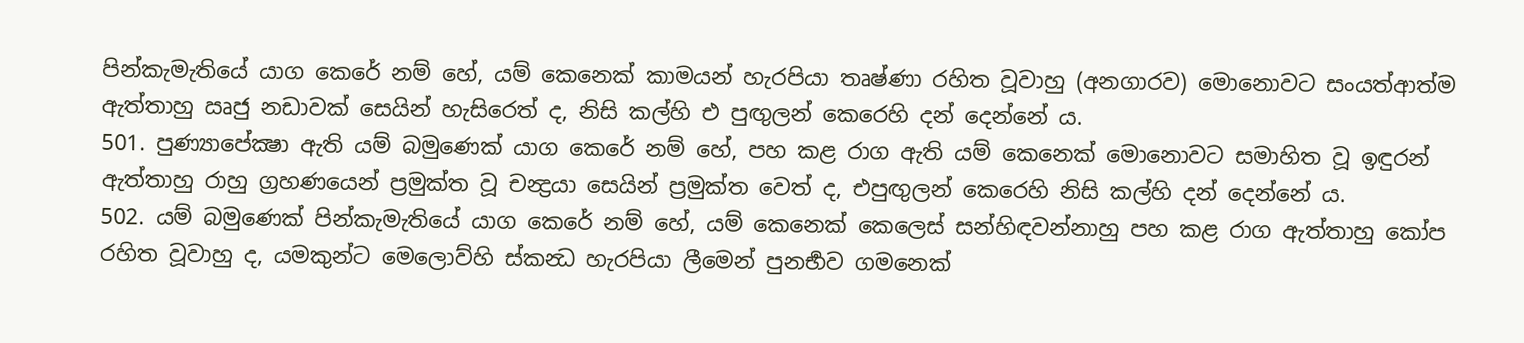පින්කැමැතියේ යාග කෙරේ නම් හේ, යම් කෙනෙක් කාමයන් හැරපියා තෘෂ්ණා රහිත වූවාහු (අනගාරව) මොනොවට සංයත්ආත්ම ඇත්තාහු ඍජු නඩාවක් සෙයින් හැසිරෙත් ද, නිසි කල්හි එ පුඟුලන් කෙරෙහි දන් දෙන්නේ ය.
501. පුණ්‍යාපේක්‍ෂා ඇති යම් බමුණෙක් යාග කෙරේ නම් හේ, පහ කළ රාග ඇති යම් කෙනෙක් මොනොවට සමාහිත වූ ඉඳුරන් ඇත්තාහු රාහු ග්‍රහණයෙන් ප්‍රමුක්ත වූ චන්‍ද්‍රයා සෙයින් ප්‍රමුක්ත වෙත් ද, එපුඟුලන් කෙරෙහි නිසි කල්හි දන් දෙන්නේ ය.
502. යම් බමුණෙක් පින්කැමැතියේ යාග කෙරේ නම් හේ, යම් කෙනෙක් කෙලෙස් සන්හිඳවන්නාහු පහ කළ රාග ඇත්තාහු කෝප රහිත වූවාහු ද, යමකුන්ට මෙලොව්හි ස්කන්‍ධ හැරපියා ලීමෙන් පුනර්‍භව ගමනෙක්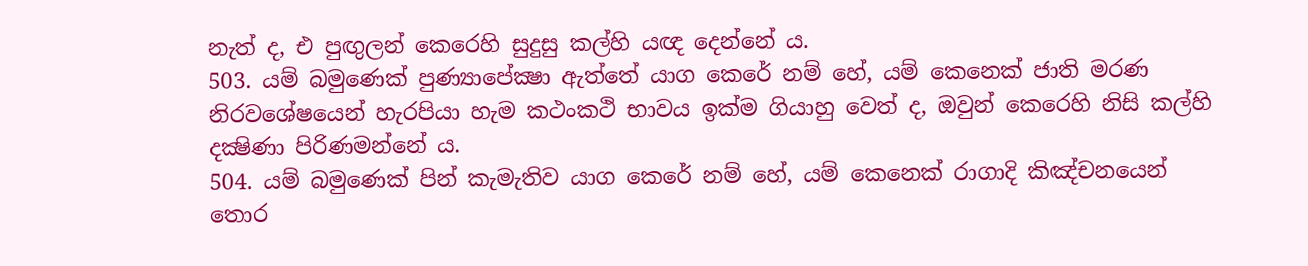නැත් ද, එ පුඟුලන් කෙරෙහි සුදුසු කල්හි යඥ දෙන්නේ ය.
503. යම් බමුණෙක් පුණ්‍යාපේක්‍ෂා ඇත්තේ යාග කෙරේ නම් හේ, යම් කෙනෙක් ජාති මරණ නිරවශේෂයෙන් හැරපියා හැම කථංකථි භාවය ඉක්ම ගියාහු වෙත් ද, ඔවුන් කෙරෙහි නිසි කල්හි දක්‍ෂිණා පිරිණමන්නේ ය.
504. යම් බමුණෙක් පින් කැමැතිව යාග කෙරේ නම් හේ, යම් කෙනෙක් රාගාදි කිඤ්චනයෙන් තොර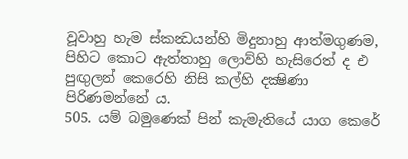වූවාහු හැම ස්කන්‍ධයන්හි මිදුනාහු ආත්මගුණම, පිහිට කොට ඇත්තාහු ලොව්හි හැසිරෙත් ද එ පුඟුලන් කෙරෙහි නිසි කල්හි දක්‍ෂිණා පිරිණමන්නේ ය.
505. යම් බමුණෙක් පින් කැමැතියේ යාග කෙරේ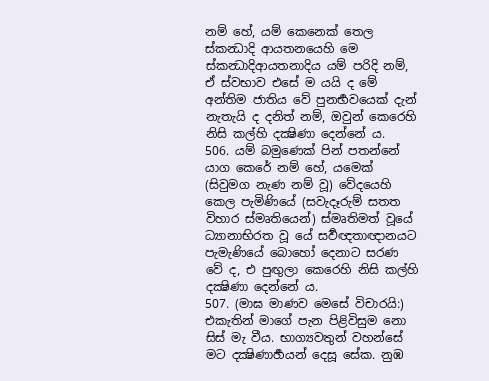නම් හේ, යම් කෙනෙක් තෙල ස්කන්‍ධාදි ආයතනයෙහි මෙ ස්කන්‍ධාදිආයතනාදිය යම් පරිදි නම්, ඒ ස්වභාව එසේ ම යයි ද මේ අන්තිම ජාතිය වේ පුනර්‍භවයෙක් දැන් නැතැයි ද දනිත් නම්, ඔවුන් කෙරෙහි නිසි කල්හි දක්‍ෂිණා දෙන්නේ ය.
506. යම් බමුණෙක් පින් පතන්නේ යාග කෙරේ නම් හේ, යමෙක් (සිවුමග නැණ නම් වූ) වේදයෙහි කෙල පැමිණියේ (සවැදෑරුම් සතත විහාර ස්මෘතියෙන්) ස්මෘතිමත් වූයේ ධ්‍යානාභිරත වූ යේ සර්‍වඥතාඥානයට පැමැණියේ බොහෝ දෙනාට සරණ වේ ද, එ පුඟුලා කෙරෙහි නිසි කල්හි දක්‍ෂිණා දෙන්නේ ය.
507. (මාඝ මාණව මෙසේ විචාරයි:) එකැතින් මාගේ පැන පිළිවිසුම නො සිස් මැ වීය. භාග්‍යවතුන් වහන්සේ මට දක්‍ෂිණාර්‍හයන් දෙසූ සේක. නුඹ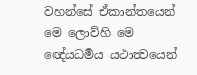වහන්සේ ඒකාන්තයෙන් මෙ ලොව්හි මෙ ඥේයධර්‍මය යථාත්‍වයෙන්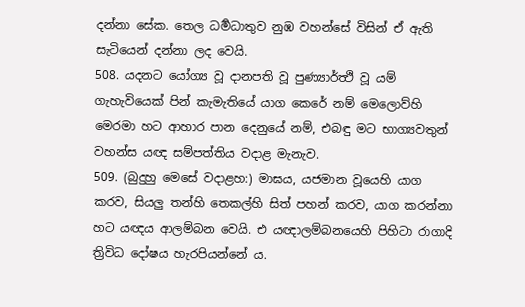දන්නා සේක. තෙල ධර්‍මධාතුව නුඹ වහන්සේ විසින් ඒ ඇති සැටියෙන් දන්නා ලද වෙයි.
508. යදනට යෝග්‍ය වූ දානපති වූ පුණ්‍යාර්ත්‍ථි වූ යම් ගැහැවියෙක් පින් කැමැතියේ යාග කෙරේ නම් මෙලොව්හි මෙරමා හට ආහාර පාන දෙනුයේ නම්, එබඳු මට භාග්‍යවතුන් වහන්ස යඥ සම්පත්තිය වදාළ මැනැව.
509. (බුදුහු මෙසේ වදාළහ:) මාඝය, යජමාන වූයෙහි යාග කරව, සියලු තන්හි තෙකල්හි සිත් පහන් කරව, යාග කරන්නා හට යඥය ආලම්බන වෙයි. එ යඥාලම්බනයෙහි පිහිටා රාගාදි ත්‍රිවිධ දෝෂය හැරපියන්නේ ය.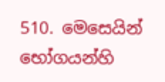510. මෙසෙයින් භෝගයන්හි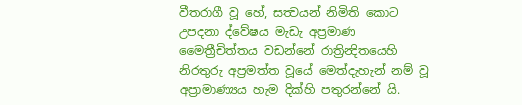වීතරාගී වූ හේ, සත්‍වයන් නිමිති කොට උපදනා ද්වේෂය මැඩැ අප්‍රමාණ මෛත්‍රීචිත්තය වඩන්නේ රාත්‍රින්‍දිතයෙහි නිරතුරු අප්‍රමත්ත වූයේ මෙත්දැහැන් නම් වූ අප්‍රාමාණ්‍යය හැම දික්හි පතුරන්නේ යි.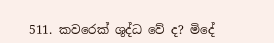511. කවරෙක් ශුද්ධ වේ ද? මිදේ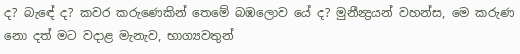ද? බැඳේ ද? කවර කරුණෙකින් තෙමේ බඹලොව යේ ද? මුනීන්‍ද්‍රයන් වහන්ස, මෙ කරුණ නො දත් මට වදාළ මැනැව, භාග්‍යවතුන්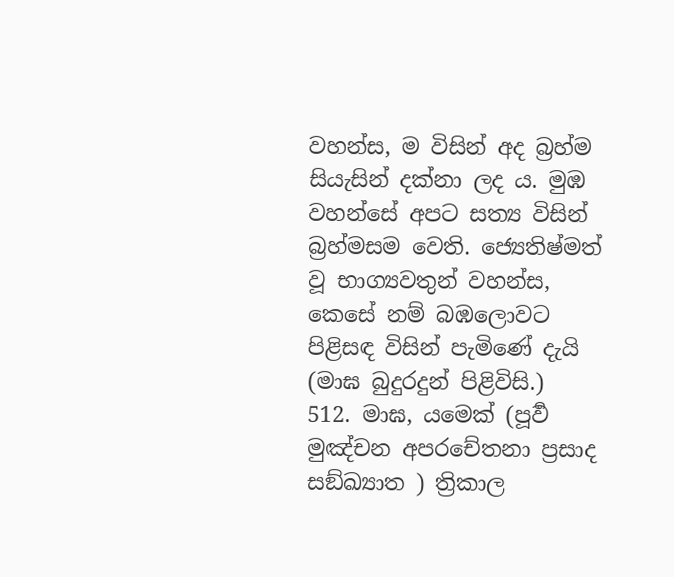වහන්ස, ම විසින් අද බ්‍රහ්ම සියැසින් දක්නා ලද ය. මුඹ වහන්සේ අපට සත්‍ය විසින් බ්‍රහ්මසම වෙති. ජ්‍යෙතිෂ්මත් වූ භාග්‍යවතුන් වහන්ස, කෙසේ නම් බඹලොවට පිළිසඳ විසින් පැමිණේ දැයි (මාඝ බුදුරදුන් පිළිවිසි.)
512. මාඝ, යමෙක් (පූර්‍ව මුඤ්චන අපරචේතනා ප්‍රසාද සඞ්ඛ්‍යාත ) ත්‍රිකාල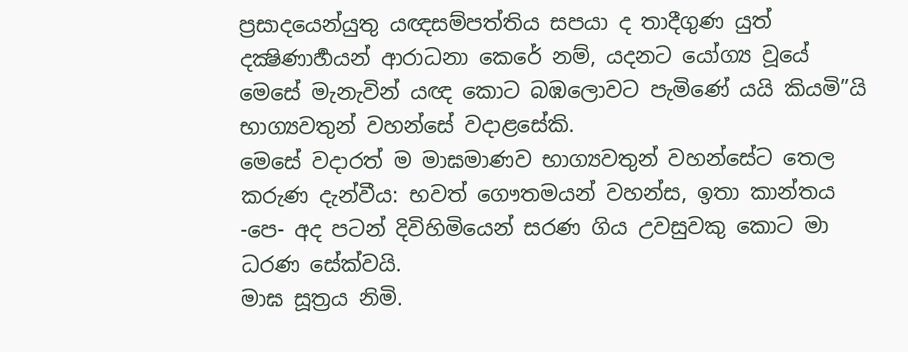ප්‍රසාදයෙන්යුතු යඥසම්පත්තිය සපයා ද තාදීගුණ යුත් දක්‍ෂිණාර්‍හයන් ආරාධනා කෙරේ නම්, යදනට යෝග්‍ය වූයේ මෙසේ මැනැවින් යඥ කොට බඹලොවට පැමිණේ යයි කියමි”යි භාග්‍යවතුන් වහන්සේ වදාළසේකි.
මෙසේ වදාරත් ම මාඝමාණව භාග්‍යවතුන් වහන්සේට තෙල කරුණ දැන්වීය: භවත් ගෞතමයන් වහන්ස, ඉතා කාන්තය -පෙ- අද පටන් දිවිහිමියෙන් සරණ ගිය උවසුවකු කොට මා ධරණ සේක්වයි.
මාඝ සූත්‍රය නිමි.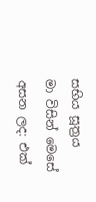සභිය සූත්‍රය
මා විසින් මෙසේ අසන ලද: එක්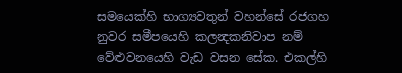සමයෙක්හි භාග්‍යවතුන් වහන්සේ රජගහ නුවර සමීපයෙහි කලන්‍දකනිවාප නම් වේළුවනයෙහි වැඩ වසන සේක. එකල්හි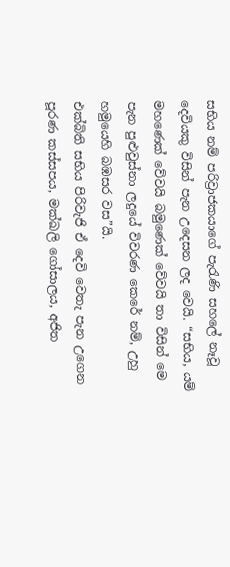සභිය නම් පරිව්‍රාජකයාගේ පැරැණි සහලේ නෑවූ දෙවියකු විසින් පැන උදෙසන ලද වෙයි. “සභිය, යම් මහණෙක් වේවයි බමුණෙක් වේවයි තා විසින් මෙ පැන පුළුවුස්නා ලදුයේ විවරණ කෙරේ නම්, උහු හමුයෙහි බඹසර වස”යි.
එක්බිති සභිය පිරිවැජි ඒ දෙවි වෙතැ පැන උගෙන පූරණ කස්සපය, මක්ඛලි ගෝසාලය, අජිත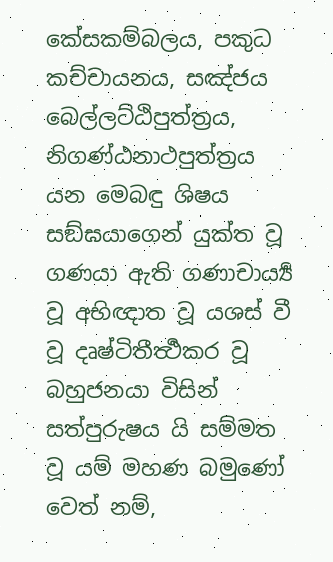කේසකම්බලය, පකුධ කච්චායනය, සඤ්ජය බෙල්ලට්ඨිපුත්ත්‍රය, නිගණ්ඨනාථපුත්ත්‍රය යන මෙබඳු ශිෂය සඞ්ඝයාගෙන් යුක්ත වූ ගණයා ඇති ගණාචාර්‍ය්‍ය වූ අභිඥාත වූ යශස් වී වූ දෘෂ්ටිතීර්‍ත්‍ථකර වූ බහුජනයා විසින් සත්පුරුෂය යි සම්මත වූ යම් මහණ බමුණෝ වෙත් නම්,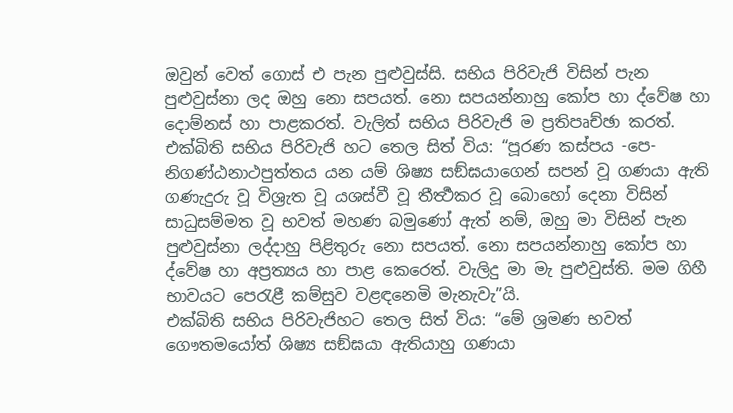ඔවුන් වෙත් ගොස් එ පැන පුළුවුස්සි. සභිය පිරිවැජි විසින් පැන පුළුවුස්නා ලද ඔහු නො සපයත්. නො සපයන්නාහු කෝප හා ද්වේෂ හා දොම්නස් හා පාළකරත්. වැලිත් සභිය පිරිවැජි ම ප්‍රතිපෘච්ඡා කරත්. එක්බිති සභිය පිරිවැජි හට තෙල සිත් විය: “පූරණ කස්පය -පෙ- නිගණ්ඨනාථපුත්තය යන යම් ශිෂ්‍ය සඞ්ඝයාගෙන් සපන් වූ ගණයා ඇති ගණැදුරු වූ විශ්‍රැත වූ යශස්වී වූ තීර්‍ත්‍ථකර වූ බොහෝ දෙනා විසින් සාධුසම්මත වූ භවත් මහණ බමුණෝ ඇත් නම්, ඔහු මා විසින් පැන පුළුවුස්නා ලද්දාහු පිළිතුරු නො සපයත්. නො සපයන්නාහු කෝප හා ද්වේෂ හා අප්‍රත්‍යය හා පාළ කෙරෙත්. වැලිදු මා මැ පුළුවුස්ති. මම ගිහී භාවයට පෙරැළී කම්සුව වළඳනෙමි මැනැවැ”යි.
එක්බිති සභිය පිරිවැජිහට තෙල සිත් විය: “මේ ශ්‍රමණ භවත් ගෞතමයෝත් ශිෂ්‍ය සඞ්ඝයා ඇතියාහු ගණයා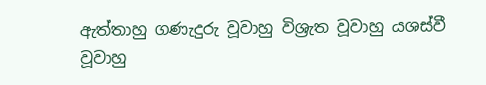ඇත්තාහු ගණැදුරු වූවාහු විශ්‍රැත වූවාහු යශස්වී වූවාහු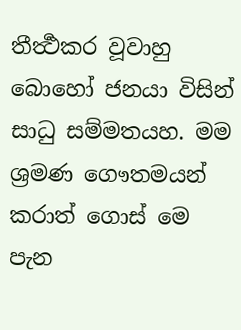තීර්‍ත්‍ථකර වූවාහු බොහෝ ජනයා විසින් සාධු සම්මතයහ. මම ශ්‍රමණ ගෞතමයන් කරාත් ගොස් මෙ පැන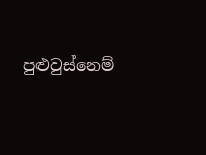පුළුවුස්නෙම්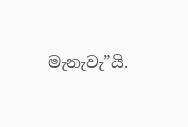මැනැවැ”යි.